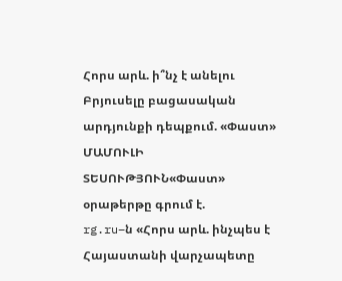Հորս արև. ի՞նչ է անելու Բրյուսելը բացասական արդյունքի դեպքում. «Փաստ»
ՄԱՄՈՒԼԻ ՏԵՍՈՒԹՅՈՒՆ«Փաստ» օրաթերթը գրում է.
rg.ru–ն «Հորս արև. ինչպես է Հայաստանի վարչապետը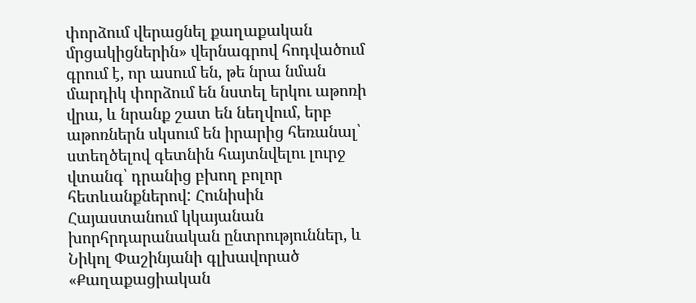փորձում վերացնել քաղաքական մրցակիցներին» վերնագրով հոդվածում գրում է, որ ասում են, թե նրա նման մարդիկ փորձում են նստել երկու աթոռի վրա, և նրանք շատ են նեղվում, երբ աթոռներն սկսում են իրարից հեռանալ՝ ստեղծելով գետնին հայտնվելու լուրջ վտանգ՝ դրանից բխող բոլոր հետևանքներով: Հունիսին Հայաստանում կկայանան խորհրդարանական ընտրություններ, և Նիկոլ Փաշինյանի գլխավորած «Քաղաքացիական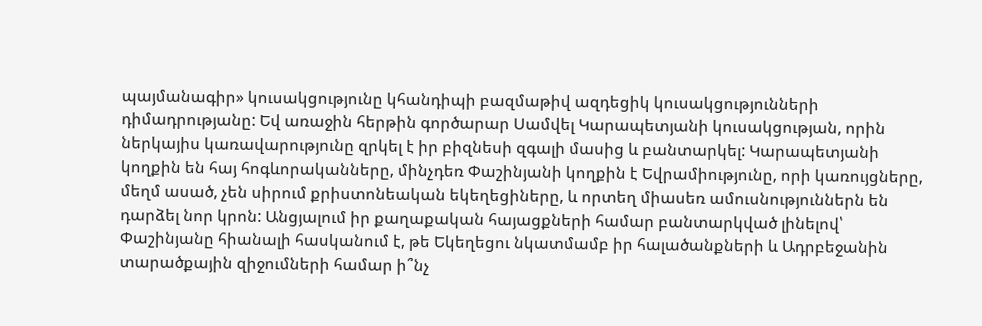պայմանագիր» կուսակցությունը կհանդիպի բազմաթիվ ազդեցիկ կուսակցությունների դիմադրությանը: Եվ առաջին հերթին գործարար Սամվել Կարապետյանի կուսակցության, որին ներկայիս կառավարությունը զրկել է իր բիզնեսի զգալի մասից և բանտարկել: Կարապետյանի կողքին են հայ հոգևորականները, մինչդեռ Փաշինյանի կողքին է Եվրամիությունը, որի կառույցները, մեղմ ասած, չեն սիրում քրիստոնեական եկեղեցիները, և որտեղ միասեռ ամուսնություններն են դարձել նոր կրոն: Անցյալում իր քաղաքական հայացքների համար բանտարկված լինելով՝ Փաշինյանը հիանալի հասկանում է, թե Եկեղեցու նկատմամբ իր հալածանքների և Ադրբեջանին տարածքային զիջումների համար ի՞նչ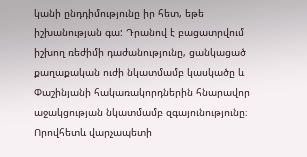կանի ընդդիմությունը իր հետ, եթե իշխանության գա: Դրանով է բացատրվում իշխող ռեժիմի դաժանությունը, ցանկացած քաղաքական ուժի նկատմամբ կասկածը և Փաշինյանի հակառակորդներին հնարավոր աջակցության նկատմամբ զգայունությունը։ Որովհետև վարչապետի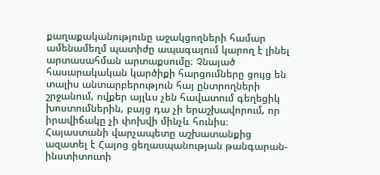քաղաքականությունը աջակցողների համար ամենամեղմ պատիժը ապագայում կարող է լինել արտասահման արտաքսումը։ Չնայած հասարակական կարծիքի հարցումները ցույց են տալիս անտարբերություն հայ ընտրողների շրջանում, ովքեր այլևս չեն հավատում գեղեցիկ խոստումներին, բայց դա չի երաշխավորում, որ իրավիճակը չի փոխվի մինչև հունիս։ Հայաստանի վարչապետը աշխատանքից ազատել է Հայոց ցեղասպանության թանգարան-ինստիտուտի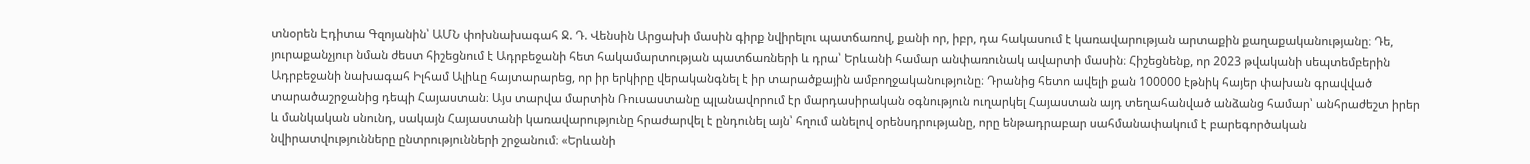տնօրեն Էդիտա Գզոյանին՝ ԱՄՆ փոխնախագահ Ջ. Դ. Վենսին Արցախի մասին գիրք նվիրելու պատճառով, քանի որ, իբր, դա հակասում է կառավարության արտաքին քաղաքականությանը։ Դե, յուրաքանչյուր նման ժեստ հիշեցնում է Ադրբեջանի հետ հակամարտության պատճառների և դրա՝ Երևանի համար անփառունակ ավարտի մասին։ Հիշեցնենք, որ 2023 թվականի սեպտեմբերին Ադրբեջանի նախագահ Իլհամ Ալիևը հայտարարեց, որ իր երկիրը վերականգնել է իր տարածքային ամբողջականությունը։ Դրանից հետո ավելի քան 100000 էթնիկ հայեր փախան գրավված տարածաշրջանից դեպի Հայաստան։ Այս տարվա մարտին Ռուսաստանը պլանավորում էր մարդասիրական օգնություն ուղարկել Հայաստան այդ տեղահանված անձանց համար՝ անհրաժեշտ իրեր և մանկական սնունդ, սակայն Հայաստանի կառավարությունը հրաժարվել է ընդունել այն՝ հղում անելով օրենսդրությանը, որը ենթադրաբար սահմանափակում է բարեգործական նվիրատվությունները ընտրությունների շրջանում։ «Երևանի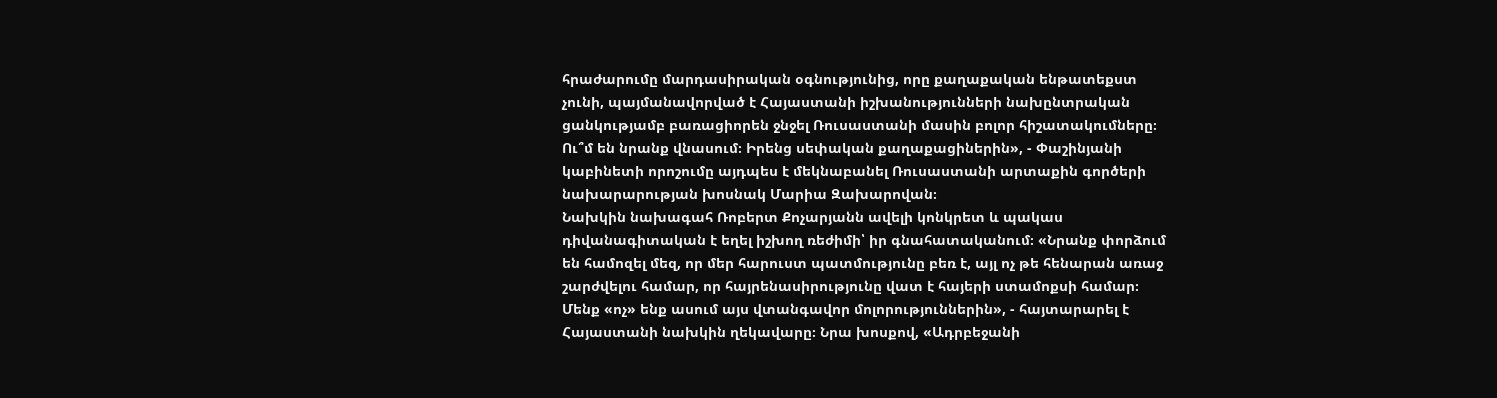հրաժարումը մարդասիրական օգնությունից, որը քաղաքական ենթատեքստ չունի, պայմանավորված է Հայաստանի իշխանությունների նախընտրական ցանկությամբ բառացիորեն ջնջել Ռուսաստանի մասին բոլոր հիշատակումները։ Ու՞մ են նրանք վնասում։ Իրենց սեփական քաղաքացիներին», - Փաշինյանի կաբինետի որոշումը այդպես է մեկնաբանել Ռուսաստանի արտաքին գործերի նախարարության խոսնակ Մարիա Զախարովան։
Նախկին նախագահ Ռոբերտ Քոչարյանն ավելի կոնկրետ և պակաս դիվանագիտական է եղել իշխող ռեժիմի՝ իր գնահատականում։ «Նրանք փորձում են համոզել մեզ, որ մեր հարուստ պատմությունը բեռ է, այլ ոչ թե հենարան առաջ շարժվելու համար, որ հայրենասիրությունը վատ է հայերի ստամոքսի համար։ Մենք «ոչ» ենք ասում այս վտանգավոր մոլորություններին», - հայտարարել է Հայաստանի նախկին ղեկավարը։ Նրա խոսքով, «Ադրբեջանի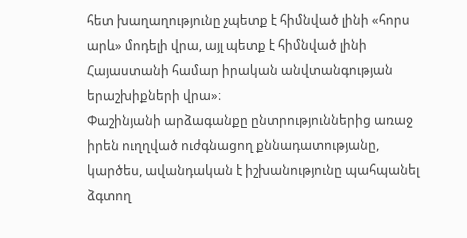հետ խաղաղությունը չպետք է հիմնված լինի «հորս արև» մոդելի վրա, այլ պետք է հիմնված լինի Հայաստանի համար իրական անվտանգության երաշխիքների վրա»։
Փաշինյանի արձագանքը ընտրություններից առաջ իրեն ուղղված ուժգնացող քննադատությանը, կարծես, ավանդական է իշխանությունը պահպանել ձգտող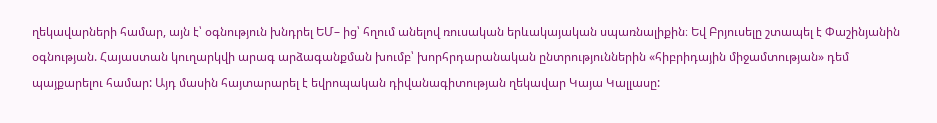ղեկավարների համար, այն է՝ օգնություն խնդրել ԵՄ– ից՝ հղում անելով ռուսական երևակայական սպառնալիքին։ Եվ Բրյուսելը շտապել է Փաշինյանին օգնության. Հայաստան կուղարկվի արագ արձագանքման խումբ՝ խորհրդարանական ընտրություններին «հիբրիդային միջամտության» դեմ պայքարելու համար: Այդ մասին հայտարարել է եվրոպական դիվանագիտության ղեկավար Կայա Կալլասը: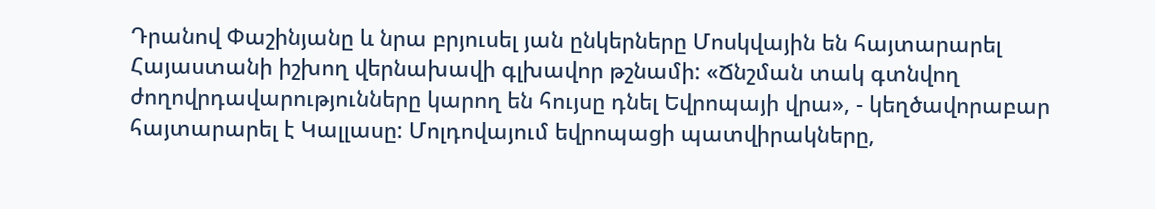Դրանով Փաշինյանը և նրա բրյուսել յան ընկերները Մոսկվային են հայտարարել Հայաստանի իշխող վերնախավի գլխավոր թշնամի: «Ճնշման տակ գտնվող ժողովրդավարությունները կարող են հույսը դնել Եվրոպայի վրա», - կեղծավորաբար հայտարարել է Կալլասը: Մոլդովայում եվրոպացի պատվիրակները,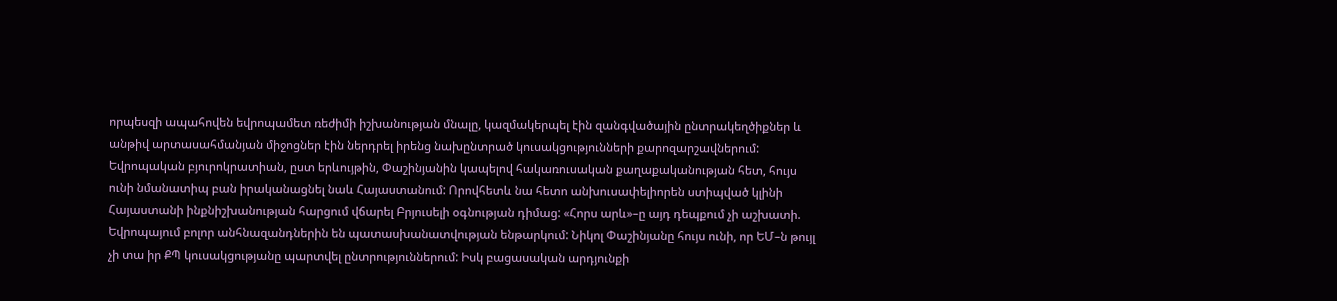որպեսզի ապահովեն եվրոպամետ ռեժիմի իշխանության մնալը, կազմակերպել էին զանգվածային ընտրակեղծիքներ և անթիվ արտասահմանյան միջոցներ էին ներդրել իրենց նախընտրած կուսակցությունների քարոզարշավներում: Եվրոպական բյուրոկրատիան, ըստ երևույթին, Փաշինյանին կապելով հակառուսական քաղաքականության հետ, հույս ունի նմանատիպ բան իրականացնել նաև Հայաստանում: Որովհետև նա հետո անխուսափելիորեն ստիպված կլինի Հայաստանի ինքնիշխանության հարցում վճարել Բրյուսելի օգնության դիմաց: «Հորս արև»–ը այդ դեպքում չի աշխատի. Եվրոպայում բոլոր անհնազանդներին են պատասխանատվության ենթարկում: Նիկոլ Փաշինյանը հույս ունի, որ ԵՄ–ն թույլ չի տա իր ՔՊ կուսակցությանը պարտվել ընտրություններում: Իսկ բացասական արդյունքի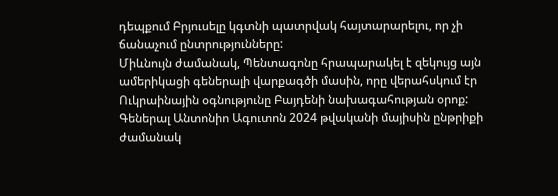դեպքում Բրյուսելը կգտնի պատրվակ հայտարարելու, որ չի ճանաչում ընտրությունները:
Միևնույն ժամանակ, Պենտագոնը հրապարակել է զեկույց այն ամերիկացի գեներալի վարքագծի մասին, որը վերահսկում էր Ուկրաինային օգնությունը Բայդենի նախագահության օրոք: Գեներալ Անտոնիո Ագուտոն 2024 թվականի մայիսին ընթրիքի ժամանակ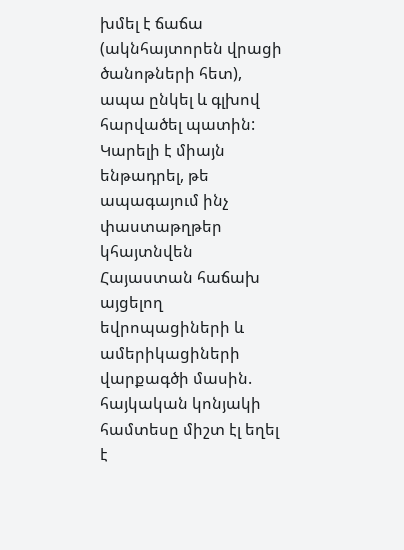խմել է ճաճա (ակնհայտորեն վրացի ծանոթների հետ), ապա ընկել և գլխով հարվածել պատին: Կարելի է միայն ենթադրել, թե ապագայում ինչ փաստաթղթեր կհայտնվեն Հայաստան հաճախ այցելող եվրոպացիների և ամերիկացիների վարքագծի մասին. հայկական կոնյակի համտեսը միշտ էլ եղել է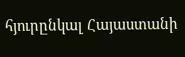հյուրընկալ Հայաստանի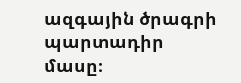ազգային ծրագրի պարտադիր մասը։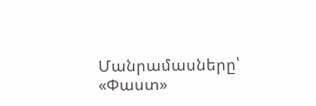Մանրամասները՝ «Փաստ»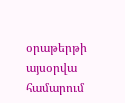օրաթերթի այսօրվա համարում